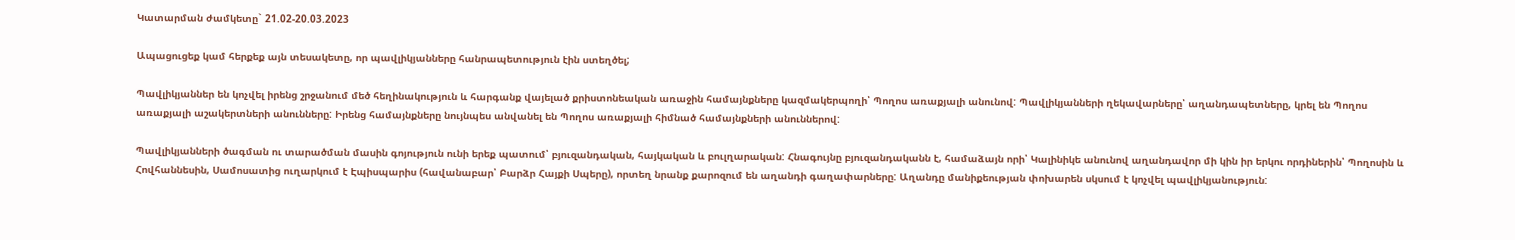Կատարման ժամկետը` 21.02-20.03.2023

Ապացուցեք կամ հերքեք այն տեսակետը, որ պավլիկյանները հանրապետություն էին ստեղծել;

Պավլիկյաններ են կոչվել իրենց շրջանում մեծ հեղինակություն և հարգանք վայելած քրիստոնեական առաջին համայնքները կազմակերպողի՝ Պողոս առաքյալի անունով: Պավլիկյանների ղեկավարները՝ աղանդապետները, կրել են Պողոս առաքյալի աշակերտների անունները: Իրենց համայնքները նույնպես անվանել են Պողոս առաքյալի հիմնած համայնքների անուններով:

Պավլիկյանների ծագման ու տարածման մասին գոյություն ունի երեք պատում՝ բյուզանդական, հայկական և բուլղարական: Հնագույնը բյուզանդականն է, համաձայն որի՝ Կալինիկե անունով աղանդավոր մի կին իր երկու որդիներին՝ Պողոսին և Հովհաննեսին, Սամոսատից ուղարկում է Էպիսպարիս (հավանաբար՝ Բարձր Հայքի Սպերը), որտեղ նրանք քարոզում են աղանդի գաղափարները: Աղանդը մանիքեության փոխարեն սկսում է կոչվել պավլիկյանություն: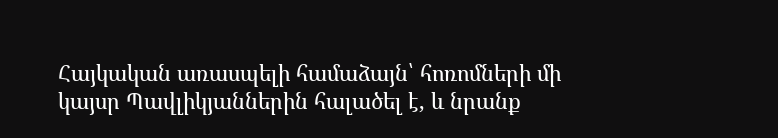Հայկական առասպելի համաձայն՝ հոռոմների մի կայսր Պավլիկյաններին հալածել է, և նրանք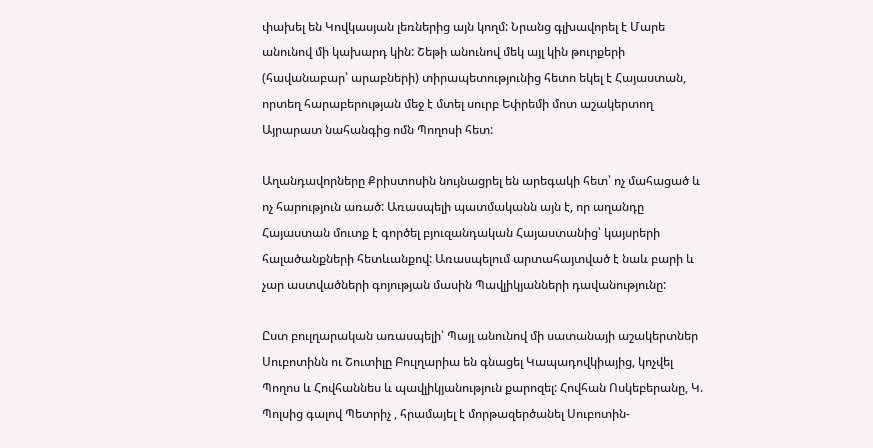փախել են Կովկասյան լեռներից այն կողմ: Նրանց գլխավորել է Մարե անունով մի կախարդ կին: Շեթի անունով մեկ այլ կին թուրքերի (հավանաբար՝ արաբների) տիրապետությունից հետո եկել է Հայաստան, որտեղ հարաբերության մեջ է մտել սուրբ Եփրեմի մոտ աշակերտող Այրարատ նահանգից ոմն Պողոսի հետ:

Աղանդավորները Քրիստոսին նույնացրել են արեգակի հետ՝ ոչ մահացած և ոչ հարություն առած: Առասպելի պատմականն այն է, որ աղանդը Հայաստան մուտք է գործել բյուզանդական Հայաստանից՝ կայսրերի հալածանքների հետևանքով: Առասպելում արտահայտված է նաև բարի և չար աստվածների գոյության մասին Պավլիկյանների դավանությունը:

Ըստ բուլղարական առասպելի՝ Պայլ անունով մի սատանայի աշակերտներ Սուբոտինն ու Շուտիլը Բուլղարիա են գնացել Կապադովկիայից, կոչվել Պողոս և Հովհաննես և պավլիկյանություն քարոզել: Հովհան Ոսկեբերանը, Կ. Պոլսից գալով Պետրիչ , հրամայել է մորթազերծանել Սուբոտին-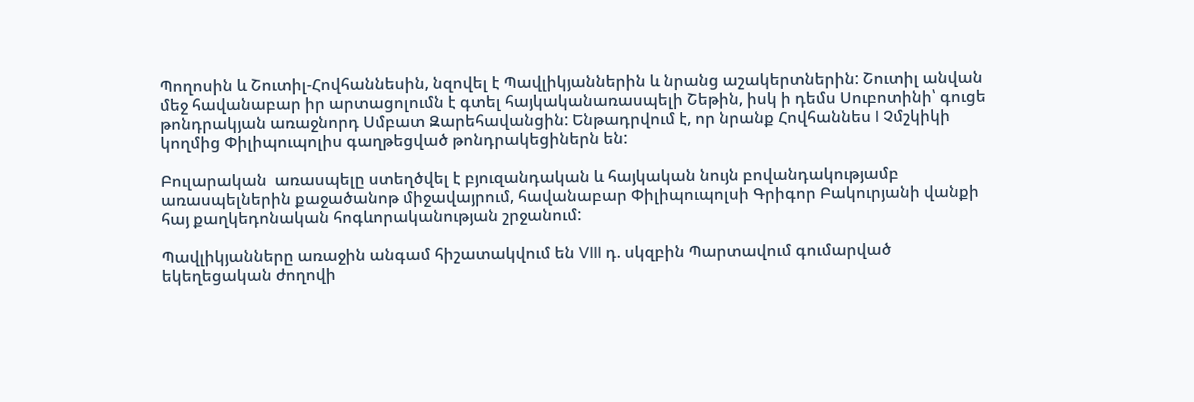Պողոսին և Շուտիլ-Հովհաննեսին, նզովել է Պավլիկյաններին և նրանց աշակերտներին: Շուտիլ անվան մեջ հավանաբար իր արտացոլումն է գտել հայկականառասպելի Շեթին, իսկ ի դեմս Սուբոտինի՝ գուցե թոնդրակյան առաջնորդ Սմբատ Զարեհավանցին: Ենթադրվում է, որ նրանք Հովհաննես I Չմշկիկի կողմից Փիլիպուպոլիս գաղթեցված թոնդրակեցիներն են:

Բուլարական  առասպելը ստեղծվել է բյուզանդական և հայկական նույն բովանդակությամբ առասպելներին քաջածանոթ միջավայրում, հավանաբար Փիլիպուպոլսի Գրիգոր Բակուրյանի վանքի հայ քաղկեդոնական հոգևորականության շրջանում:

Պավլիկյանները առաջին անգամ հիշատակվում են VIII դ. սկզբին Պարտավում գումարված եկեղեցական ժողովի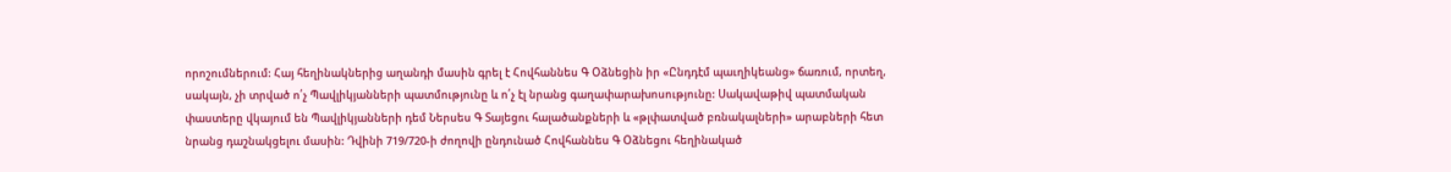որոշումներում: Հայ հեղինակներից աղանդի մասին գրել է Հովհաննես Գ Օձնեցին իր «Ընդդէմ պաւղիկեանց» ճառում, որտեղ, սակայն, չի տրված ո՛չ Պավլիկյանների պատմությունը և ո՛չ էլ նրանց գաղափարախոսությունը: Սակավաթիվ պատմական փաստերը վկայում են Պավլիկյանների դեմ Ներսես Գ Տայեցու հալածանքների և «թլփատված բռնակալների» արաբների հետ նրանց դաշնակցելու մասին: Դվինի 719/720-ի ժողովի ընդունած Հովհաննես Գ Օձնեցու հեղինակած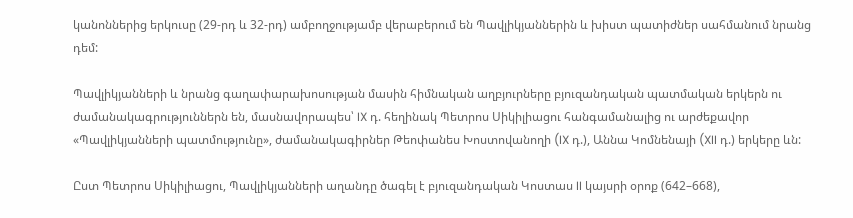կանոններից երկուսը (29-րդ և 32-րդ) ամբողջությամբ վերաբերում են Պավլիկյաններին և խիստ պատիժներ սահմանում նրանց դեմ:

Պավլիկյանների և նրանց գաղափարախոսության մասին հիմնական աղբյուրները բյուզանդական պատմական երկերն ու ժամանակագրություններն են, մասնավորապես՝ IX դ. հեղինակ Պետրոս Սիկիլիացու հանգամանալից ու արժեքավոր «Պավլիկյանների պատմությունը», ժամանակագիրներ Թեոփանես Խոստովանողի (IX դ.), Աննա Կոմնենայի (XII դ.) երկերը ևն:

Ըստ Պետրոս Սիկիլիացու, Պավլիկյանների աղանդը ծագել է բյուզանդական Կոստաս II կայսրի օրոք (642–668),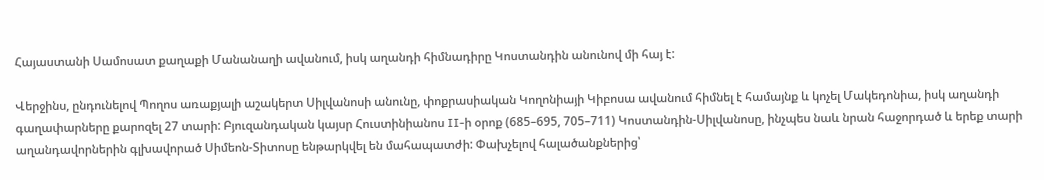Հայաստանի Սամոսատ քաղաքի Մանանաղի ավանում, իսկ աղանդի հիմնադիրը Կոստանդին անունով մի հայ է:

Վերջինս, ընդունելով Պողոս առաքյալի աշակերտ Սիլվանոսի անունը, փոքրասիական Կողոնիայի Կիբոսա ավանում հիմնել է համայնք և կոչել Մակեդոնիա, իսկ աղանդի գաղափարները քարոզել 27 տարի: Բյուզանդական կայսր Հուստինիանոս II-ի օրոք (685–695, 705–711) Կոստանդին-Սիլվանոսը, ինչպես նաև նրան հաջորդած և երեք տարի աղանդավորներին գլխավորած Սիմեոն-Տիտոսը ենթարկվել են մահապատժի: Փախչելով հալածանքներից՝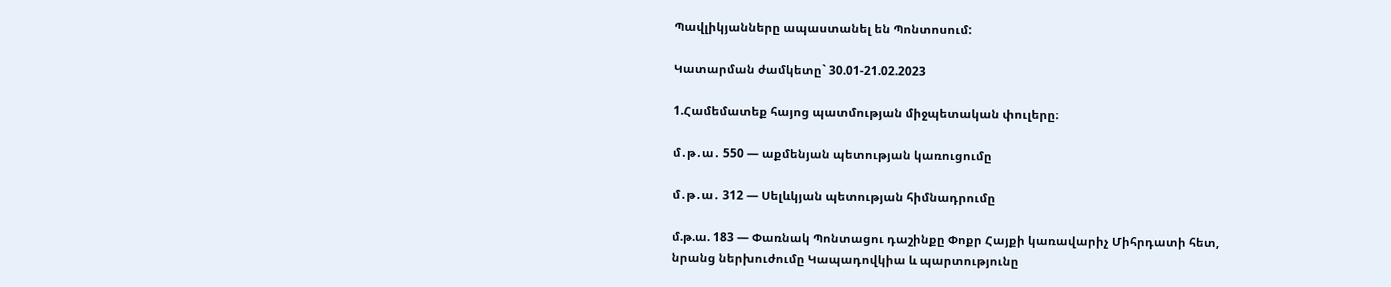Պավլիկյանները ապաստանել են Պոնտոսում:

Կատարման ժամկետը` 30.01-21.02.2023

1.Համեմատեք հայոց պատմության միջպետական փուլերը։

մ․թ․ա․ 550 — աքմենյան պետության կառուցումը

մ․թ․ա․ 312 — Սելևկյան պետության հիմնադրումը

մ.թ.ա. 183 — Փառնակ Պոնտացու դաշինքը Փոքր Հայքի կառավարիչ Միհրդատի հետ, նրանց ներխուժումը Կապադովկիա և պարտությունը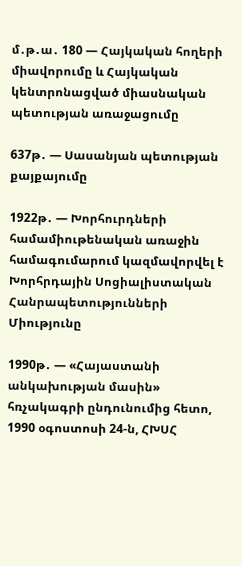մ․թ․ա․ 180 — Հայկական հողերի միավորումը և Հայկական կենտրոնացված միասնական պետության առաջացումը

637թ․ — Սասանյան պետության քայքայումը

1922թ․ — Խորհուրդների համամիութենական առաջին համագումարում կազմավորվել է Խորհրդային Սոցիալիստական Հանրապետությունների Միությունը

1990թ․ — «Հայաստանի անկախության մասին» հռչակագրի ընդունումից հետո, 1990 օգոստոսի 24-ն, ՀԽՍՀ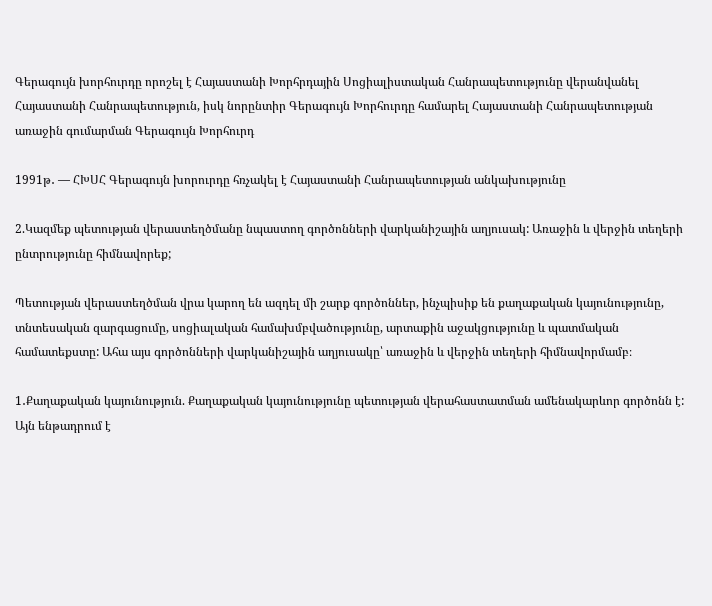Գերագույն խորհուրդը որոշել է Հայաստանի Խորհրդային Սոցիալիստական Հանրապետությունը վերանվանել Հայաստանի Հանրապետություն, իսկ նորընտիր Գերագույն Խորհուրդը համարել Հայաստանի Հանրապետության առաջին գումարման Գերագույն Խորհուրդ

1991թ․ — ՀԽՍՀ Գերագույն խորուրդը հռչակել է Հայաստանի Հանրապետության անկախությունը

2.Կազմեք պետության վերաստեղծմանը նպաստող գործոնների վարկանիշային աղյուսակ: Առաջին և վերջին տեղերի ընտրությունը հիմնավորեք;

Պետության վերաստեղծման վրա կարող են ազդել մի շարք գործոններ, ինչպիսիք են քաղաքական կայունությունը, տնտեսական զարգացումը, սոցիալական համախմբվածությունը, արտաքին աջակցությունը և պատմական համատեքստը: Ահա այս գործոնների վարկանիշային աղյուսակը՝ առաջին և վերջին տեղերի հիմնավորմամբ։

1․Քաղաքական կայունություն. Քաղաքական կայունությունը պետության վերահաստատման ամենակարևոր գործոնն է: Այն ենթադրում է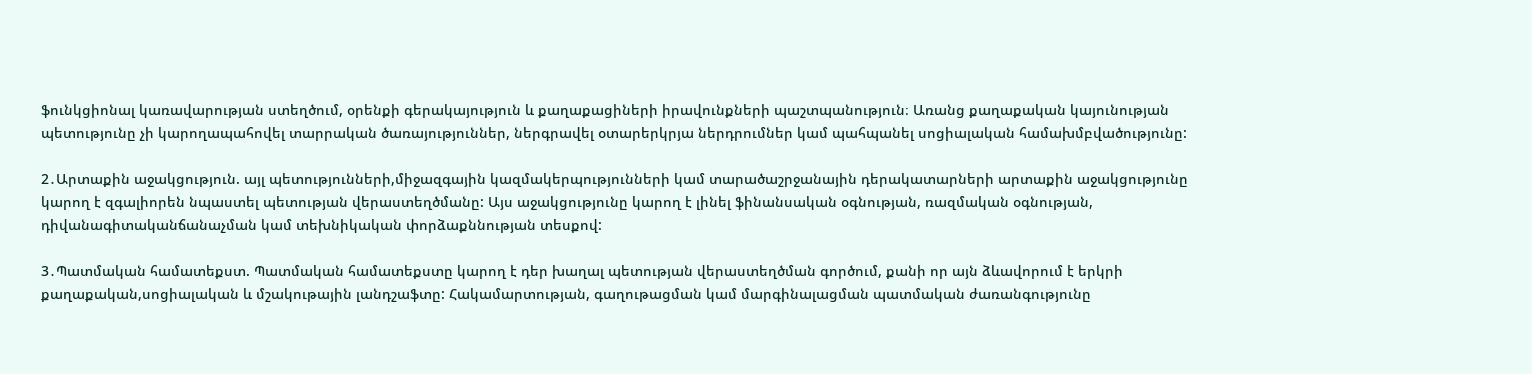ֆունկցիոնալ կառավարության ստեղծում, օրենքի գերակայություն և քաղաքացիների իրավունքների պաշտպանություն։ Առանց քաղաքական կայունության պետությունը չի կարողապահովել տարրական ծառայություններ, ներգրավել օտարերկրյա ներդրումներ կամ պահպանել սոցիալական համախմբվածությունը:

2․Արտաքին աջակցություն. այլ պետությունների,միջազգային կազմակերպությունների կամ տարածաշրջանային դերակատարների արտաքին աջակցությունը կարող է զգալիորեն նպաստել պետության վերաստեղծմանը: Այս աջակցությունը կարող է լինել ֆինանսական օգնության, ռազմական օգնության, դիվանագիտականճանաչման կամ տեխնիկական փորձաքննության տեսքով:

3․Պատմական համատեքստ. Պատմական համատեքստը կարող է դեր խաղալ պետության վերաստեղծման գործում, քանի որ այն ձևավորում է երկրի քաղաքական,սոցիալական և մշակութային լանդշաֆտը: Հակամարտության, գաղութացման կամ մարգինալացման պատմական ժառանգությունը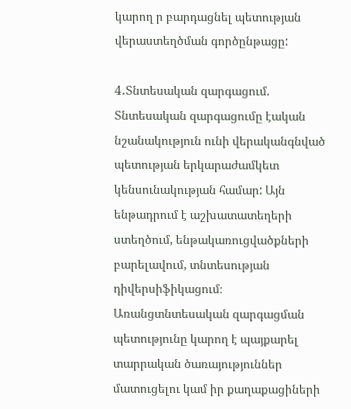կարող ր բարդացնել պետության վերաստեղծման գործընթացը:

4․Տնտեսական զարգացում. Տնտեսական զարգացումը էական նշանակություն ունի վերականգնված պետության երկարաժամկետ կենսունակության համար: Այն ենթադրում է աշխատատեղերի ստեղծում, ենթակառուցվածքների բարելավում, տնտեսության դիվերսիֆիկացում։ Առանցտնտեսական զարգացման պետությունը կարող է պայքարել տարրական ծառայություններ մատուցելու կամ իր քաղաքացիների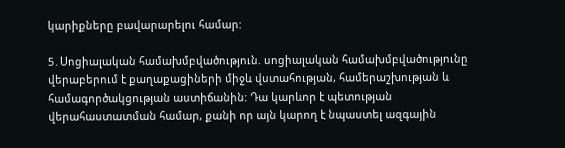կարիքները բավարարելու համար:

5․Սոցիալական համախմբվածություն. սոցիալական համախմբվածությունը վերաբերում է քաղաքացիների միջև վստահության, համերաշխության և համագործակցության աստիճանին: Դա կարևոր է պետության վերահաստատման համար, քանի որ այն կարող է նպաստել ազգային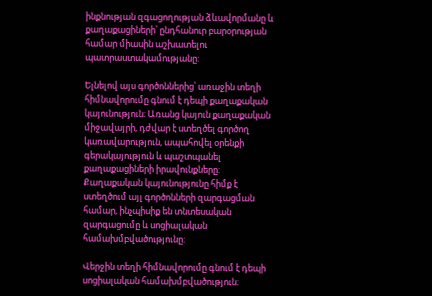ինքնության զգացողության ձևավորմանը և քաղաքացիների՝ ընդհանուր բարօրության համար միասին աշխատելու պատրաստակամությանը:

Ելնելով այս գործոններից՝ առաջին տեղի հիմնավորումը գնում է դեպի քաղաքական կայունություն։ Առանց կայուն քաղաքական միջավայրի, դժվար է ստեղծել գործող կառավարություն, ապահովել օրենքի գերակայություն և պաշտպանել քաղաքացիների իրավունքները: Քաղաքական կայունությունը հիմք է ստեղծում այլ գործոնների զարգացման համար, ինչպիսիք են տնտեսական զարգացումը և սոցիալական համախմբվածությունը:

Վերջին տեղի հիմնավորումը գնում է դեպի սոցիալական համախմբվածություն։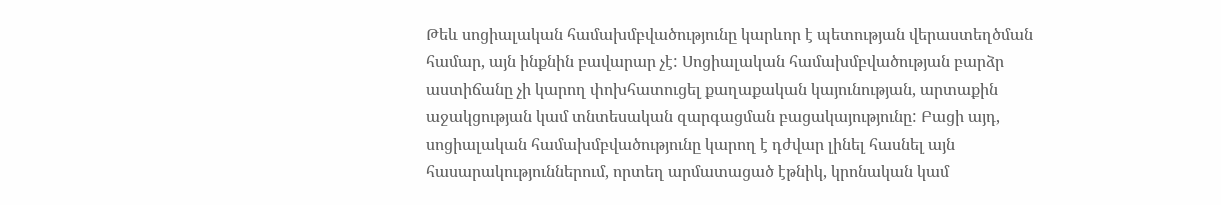Թեև սոցիալական համախմբվածությունը կարևոր է պետության վերաստեղծման համար, այն ինքնին բավարար չէ: Սոցիալական համախմբվածության բարձր աստիճանը չի կարող փոխհատուցել քաղաքական կայունության, արտաքին աջակցության կամ տնտեսական զարգացման բացակայությունը: Բացի այդ, սոցիալական համախմբվածությունը կարող է դժվար լինել հասնել այն հասարակություններում, որտեղ արմատացած էթնիկ, կրոնական կամ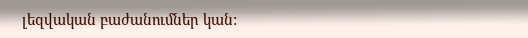լեզվական բաժանումներ կան: